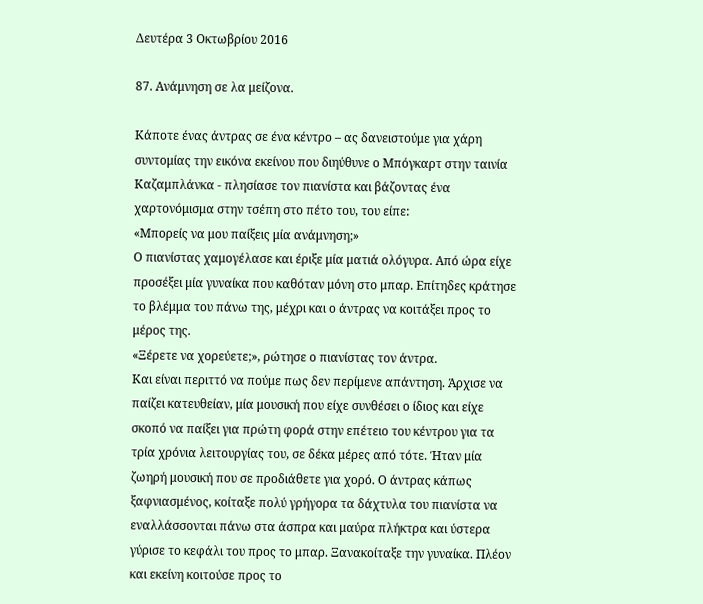Δευτέρα 3 Οκτωβρίου 2016

87. Ανάμνηση σε λα μείζονα.

Κάποτε ένας άντρας σε ένα κέντρο – ας δανειστούμε για χάρη συντομίας την εικόνα εκείνου που διηύθυνε ο Μπόγκαρτ στην ταινία Καζαμπλάνκα - πλησίασε τον πιανίστα και βάζοντας ένα χαρτονόμισμα στην τσέπη στο πέτο του, του είπε:
«Μπορείς να μου παίξεις μία ανάμνηση;»
Ο πιανίστας χαμογέλασε και έριξε μία ματιά ολόγυρα. Από ώρα είχε προσέξει μία γυναίκα που καθόταν μόνη στο μπαρ. Επίτηδες κράτησε το βλέμμα του πάνω της, μέχρι και ο άντρας να κοιτάξει προς το μέρος της.
«Ξέρετε να χορεύετε;», ρώτησε ο πιανίστας τον άντρα.
Και είναι περιττό να πούμε πως δεν περίμενε απάντηση. Άρχισε να παίζει κατευθείαν, μία μουσική που είχε συνθέσει ο ίδιος και είχε σκοπό να παίξει για πρώτη φορά στην επέτειο του κέντρου για τα τρία χρόνια λειτουργίας του, σε δέκα μέρες από τότε. Ήταν μία ζωηρή μουσική που σε προδιάθετε για χορό. Ο άντρας κάπως ξαφνιασμένος, κοίταξε πολύ γρήγορα τα δάχτυλα του πιανίστα να εναλλάσσονται πάνω στα άσπρα και μαύρα πλήκτρα και ύστερα γύρισε το κεφάλι του προς το μπαρ. Ξανακοίταξε την γυναίκα. Πλέον και εκείνη κοιτούσε προς το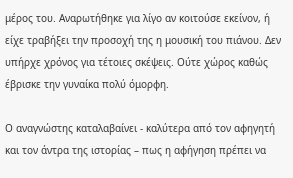μέρος του. Αναρωτήθηκε για λίγο αν κοιτούσε εκείνον, ή είχε τραβήξει την προσοχή της η μουσική του πιάνου. Δεν υπήρχε χρόνος για τέτοιες σκέψεις. Ούτε χώρος καθώς έβρισκε την γυναίκα πολύ όμορφη.

Ο αναγνώστης καταλαβαίνει - καλύτερα από τον αφηγητή και τον άντρα της ιστορίας – πως η αφήγηση πρέπει να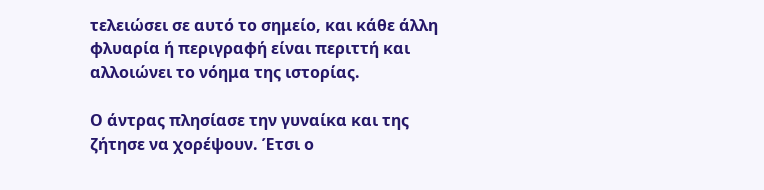τελειώσει σε αυτό το σημείο, και κάθε άλλη φλυαρία ή περιγραφή είναι περιττή και αλλοιώνει το νόημα της ιστορίας.

Ο άντρας πλησίασε την γυναίκα και της ζήτησε να χορέψουν. Έτσι ο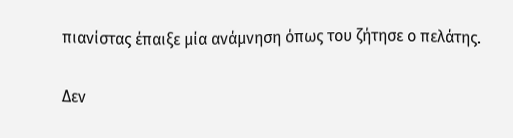πιανίστας έπαιξε μία ανάμνηση όπως του ζήτησε ο πελάτης.

Δεν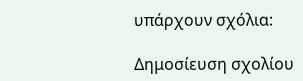υπάρχουν σχόλια:

Δημοσίευση σχολίου